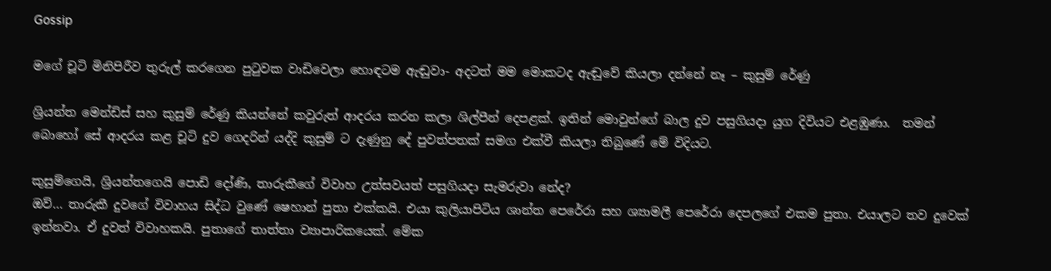Gossip

මගේ චූටි මිනිපිරීව තුරුල් කරගෙන පුටුවක වාඩිවෙලා හොඳටම ඇඬුවා- අදටත් මම මොකටද ඇඬුවේ කියලා දන්නේ නෑ – කුසුම් රේණු

ශ්‍රියන්ත මෙන්ඩිස් සහ කුසුම් රේණු කියන්නේ කවුරුත් ආදරය කරන කලා ශිල්පීන් දෙපළක්. ඉතින් මොවුන්ගේ බාල දුව පසුගියදා යුග දිවියට එළඹුණා.  තමන් බොහෝ සේ ආදරය කළ චූටි දුව ගෙදරින් යද්දි කුසුම් ට දැණුනු දේ පුවත්පතක් සමග එක්වී කියලා තිබුණේ මේ විදියට.

කුසුම්ගෙයි, ශ්‍රියන්තගෙයි පොඩි දෝණි, තාරුකීගේ විවාහ උත්සවයත් පසුගියදා සැමරුවා නේද?
ඔව්… තාරුකී දුවගේ විවාහය සිද්ධ වුණේ ෂෙහාන් පුතා එක්කයි. එයා කුලියාපිටිය ශාන්ත පෙරේරා සහ ශ්‍යාමලී පෙරේරා දෙපලගේ එකම පුතා. එයාලට තව දුවෙක් ඉන්නවා. ඒ දුවත් විවාහකයි. පුතාගේ තාත්තා ව්‍යාපාරිකයෙක්. මේක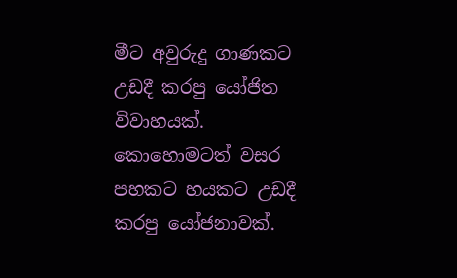මීට අවුරුදු ගාණකට උඩදී කරපු යෝජිත විවාහයක්. කොහොමටත් වසර පහකට හයකට උඩදී කරපු යෝජනාවක්.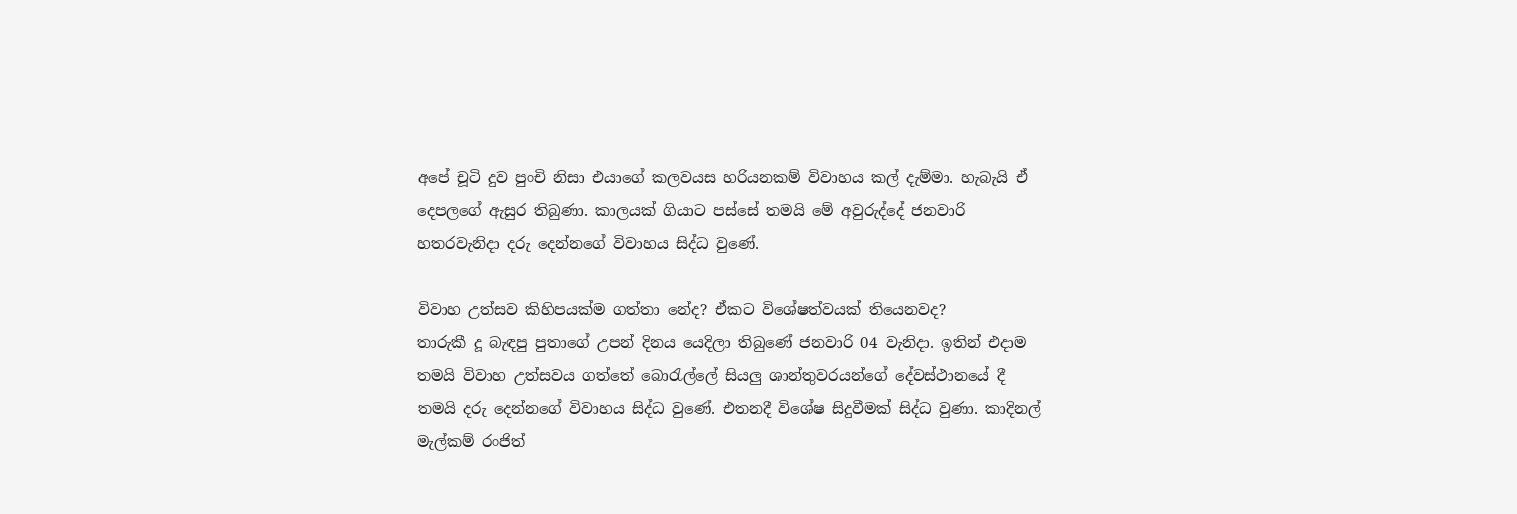අපේ චූටි දුව පුංචි නිසා එයාගේ කලවයස හරියනකම් විවාහය කල් දැම්මා. හැබැයි ඒ දෙපලගේ ඇසුර තිබුණා. කාලයක් ගියාට පස්සේ තමයි මේ අවුරුද්දේ ජනවාරි හතරවැනිදා දරු දෙන්නගේ විවාහය සිද්ධ වුණේ.

විවාහ උත්සව කිහිපයක්ම ගත්තා නේද? ඒකට විශේෂත්වයක් තියෙනවද?
තාරුකී දූ බැඳපු පුතාගේ උපන් දිනය යෙදිලා තිබුණේ ජනවාරි 04 වැනිදා. ඉතින් එදාම තමයි විවාහ උත්සවය ගත්තේ බොරැල්ලේ සියලු ශාන්තුවරයන්ගේ දේවස්ථානයේ දී තමයි දරු දෙන්නගේ විවාහය සිද්ධ වුණේ. එතනදී විශේෂ සිදුවීමක් සිද්ධ වුණා. කාදිනල් මැල්කම් රංජිත්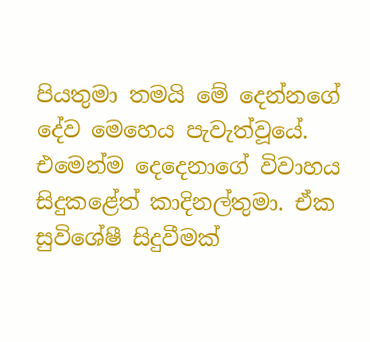පියතුමා තමයි මේ දෙන්නගේ දේව මෙහෙය පැවැත්වූයේ. එමෙන්ම දෙදෙනාගේ විවාහය සිදුකළේත් කාදිනල්තුමා. ඒක සුවිශේෂී සිදුවීමක්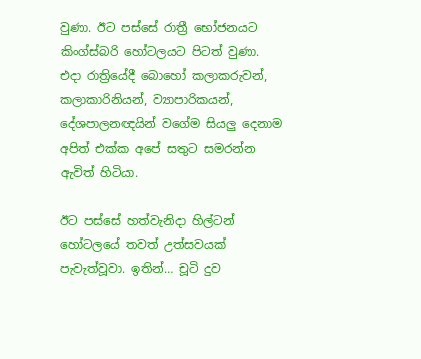වුණා. ඊට පස්සේ රාත්‍රී භෝජනයට කිංග්ස්බරි හෝටලයට පිටත් වුණා. එදා රාත්‍රියේදී බොහෝ කලාකරුවන්, කලාකාරිනියන්, ව්‍යාපාරිකයන්, දේශපාලනඥයින් වගේම සියලු දෙනාම අපිත් එක්ක අපේ සතුට සමරන්න ඇවිත් හිටියා.

ඊට පස්සේ හත්වැනිදා හිල්ටන් හෝටලයේ තවත් උත්සවයක් පැවැත්වූවා. ඉතින්… චූටි දුව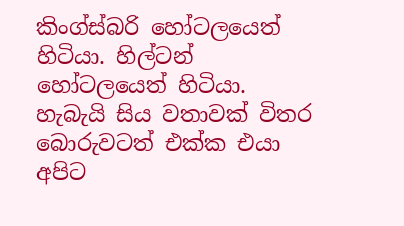කිංග්ස්බරි හෝටලයෙත් හිටියා. හිල්ටන් හෝටලයෙත් හිටියා. හැබැයි සිය වතාවක් විතර බොරුවටත් එක්ක එයා අපිට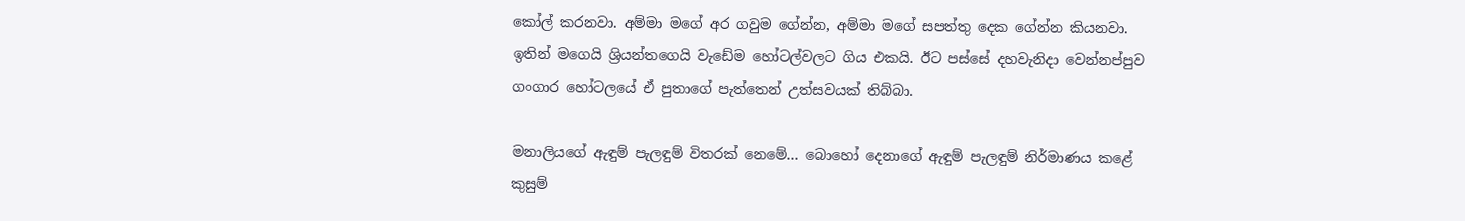කෝල් කරනවා. අම්මා මගේ අර ගවුම ගේන්න, අම්මා මගේ සපත්තු දෙක ගේන්න කියනවා. ඉතින් මගෙයි ශ්‍රියන්තගෙයි වැඩේම හෝටල්වලට ගිය එකයි. ඊට පස්සේ දහවැනිදා වෙන්නප්පුව ගංගාර හෝටලයේ ඒ පුතාගේ පැත්තෙන් උත්සවයක් තිබ්බා.

මනාලියගේ ඇඳුම් පැලඳුම් විතරක් නෙමේ… බොහෝ දෙනාගේ ඇඳුම් පැලඳුම් නිර්මාණය කළේ කුසුම්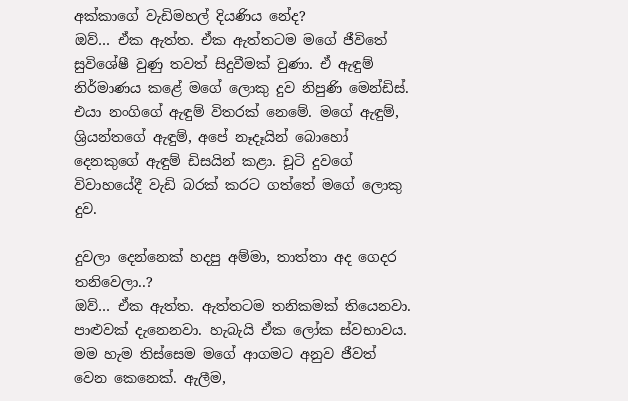අක්කාගේ වැඩිමහල් දියණිය නේද?
ඔව්… ඒක ඇත්ත. ඒක ඇත්තටම මගේ ජීවිතේ සුවිශේෂී වුණු තවත් සිදුවීමක් වුණා. ඒ ඇඳුම් නිර්මාණය කළේ මගේ ලොකු දුව නිපුණි මෙන්ඩිස්. එයා නංගිගේ ඇඳුම් විතරක් නෙමේ. මගේ ඇඳුම්, ශ්‍රියන්තගේ ඇඳුම්, අපේ නෑදෑයින් බොහෝ දෙනකුගේ ඇඳුම් ඩිසයින් කළා. චූටි දුවගේ විවාහයේදී වැඩි බරක් කරට ගත්තේ මගේ ලොකු දුව.

දුවලා දෙන්නෙක් හදපු අම්මා, තාත්තා අද ගෙදර තනිවෙලා..?
ඔව්… ඒක ඇත්ත. ඇත්තටම තනිකමක් තියෙනවා. පාළුවක් දැනෙනවා. හැබැයි ඒක ලෝක ස්වභාවය. මම හැම තිස්සෙම මගේ ආගමට අනුව ජීවත් වෙන කෙනෙක්. ඇලීම,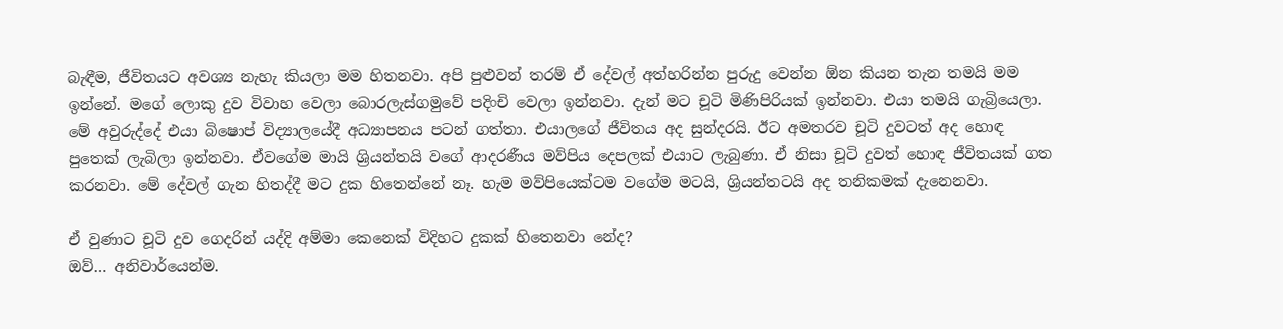බැඳීම, ජීවිතයට අවශ්‍ය නැහැ කියලා මම හිතනවා. අපි පුළුවන් තරම් ඒ දේවල් අත්හරින්න පුරුදු වෙන්න ඕන කියන තැන තමයි මම ඉන්නේ. මගේ ලොකු දුව විවාහ වෙලා බොරලැස්ගමුවේ පදිංචි වෙලා ඉන්නවා. දැන් මට චූටි මිණිපිරියක් ඉන්නවා. එයා තමයි ගැබ්‍රියෙලා. මේ අවුරුද්දේ එයා බිෂොප් විද්‍යාලයේදී අධ්‍යාපනය පටන් ගත්තා. එයාලගේ ජීවිතය අද සුන්දරයි. ඊට අමතරව චූටි දුවටත් අද හොඳ පුතෙක් ලැබිලා ඉන්නවා. ඒවගේම මායි ශ්‍රියන්තයි වගේ ආදරණීය මව්පිය දෙපලක් එයාට ලැබුණා. ඒ නිසා චූටි දුවත් හොඳ ජීවිතයක් ගත කරනවා. මේ දේවල් ගැන හිතද්දී මට දුක හිතෙන්නේ නෑ. හැම මව්පියෙක්ටම වගේම මටයි, ශ්‍රියන්තටයි අද තනිකමක් දැනෙනවා.

ඒ වුණාට චූටි දුව ගෙදරින් යද්දි අම්මා කෙනෙක් විදිහට දුකක් හිතෙනවා නේද?
ඔව්… අනිවාර්යෙන්ම.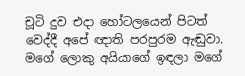චූටි දුව එදා හෝටලයෙන් පිටත් වෙද්දී අපේ ඥාති පරපුරම ඇඬුවා. මගේ ලොකු අයියාගේ ඉඳලා මගේ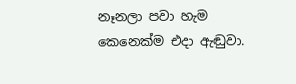නෑනලා පවා හැම කෙනෙක්ම එදා ඇඬුවා.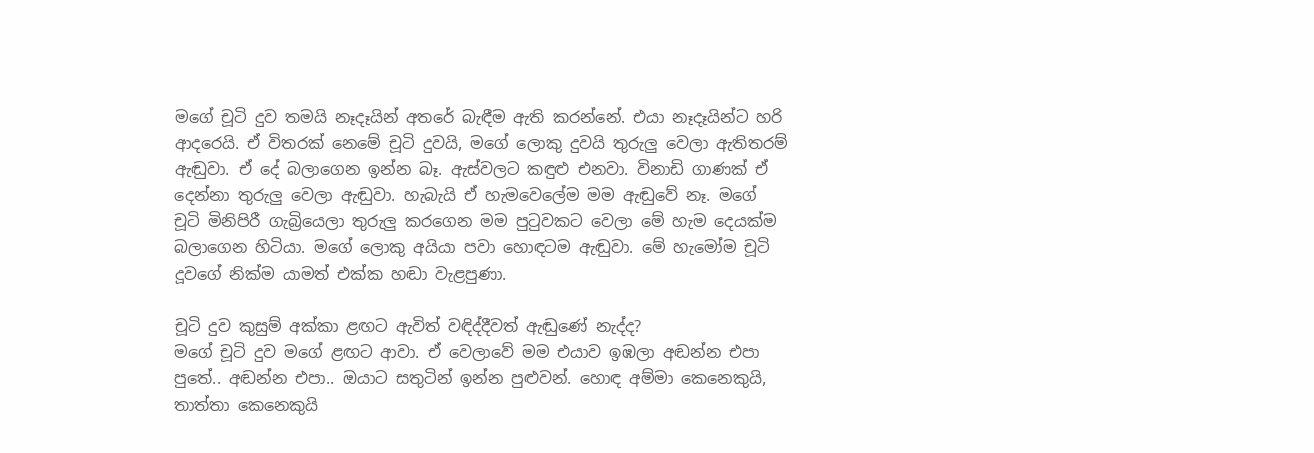මගේ චූටි දුව තමයි නෑදෑයින් අතරේ බැඳීම ඇති කරන්නේ. එයා නෑදෑයින්ට හරි ආදරෙයි. ඒ විතරක් නෙමේ චූටි දුවයි, මගේ ලොකු දුවයි තුරුලු වෙලා ඇතිතරම් ඇඬුවා. ඒ දේ බලාගෙන ඉන්න බෑ. ඇස්වලට කඳුළු එනවා. විනාඩි ගාණක් ඒ දෙන්නා තුරුලු ‍වෙලා ඇඬුවා. හැබැයි ඒ හැමවෙලේම මම ඇඬුවේ නෑ. මගේ චූටි මිනිපිරී ගැබ්‍රියෙලා තුරුලු කරගෙන මම පුටුවකට වෙලා මේ හැම දෙයක්ම බලාගෙන හිටියා. මගේ ලොකු අයියා පවා හොඳටම ඇඬුවා. මේ හැමෝම චූටි දූවගේ නික්ම යාමත් එක්ක හඬා වැළපුණා.

චූටි දුව කුසුම් අක්කා ළඟට ඇවිත් වඳිද්දීවත් ඇඬුණේ නැද්ද?
මගේ චූටි දුව මගේ ළඟට ආවා. ඒ වෙලාවේ මම එයාව ඉඹලා අඬන්න එපා පුතේ.. අඬන්න එපා.. ඔයාට සතුටින් ඉන්න පුළුවන්. හොඳ අම්මා කෙනෙකුයි, තාත්තා කෙනෙකුයි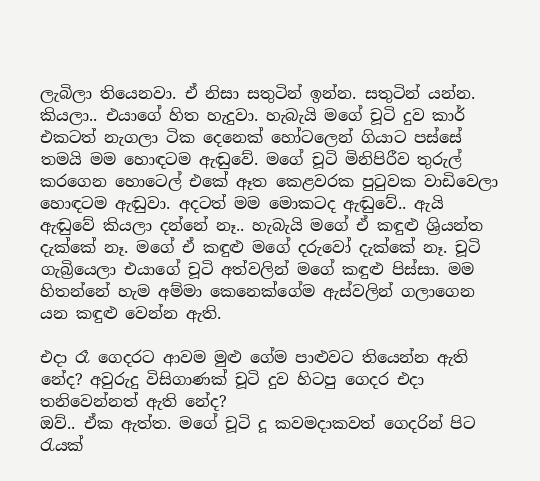ලැබිලා තියෙනවා. ඒ නිසා සතුටින් ඉන්න. සතුටින් යන්න. කියලා.. එයාගේ හිත හැදුවා. හැබැයි මගේ චූටි දුව කාර් එකටත් නැගලා ටික දෙනෙක් හෝටලෙන් ගියාට පස්සේ තමයි මම හොඳටම ඇඬුවේ. මගේ චූටි මිනිපිරීව තුරුල් කරගෙන හොටෙල් එකේ ඈත කෙළවරක පුටුවක වාඩිවෙලා හොඳටම ඇඬුවා. අදටත් මම මොකටද ඇඬුවේ.. ඇයි ඇඬුවේ කියලා දන්නේ නෑ.. හැබැයි මගේ ඒ කඳුළු ශ්‍රියන්ත දැක්කේ නෑ. මගේ ඒ කඳුළු මගේ දරුවෝ දැක්කේ නෑ. චූටි ගැබ්‍රියෙලා එයාගේ චූටි අත්වලින් මගේ කඳුළු පිස්සා. මම හිතන්නේ හැම අම්මා කෙනෙක්ගේම ඇස්වලින් ගලාගෙන යන කඳුළු වෙන්න ඇති.

එදා රෑ ගෙදරට ආවම මුළු ගේම පාළුවට තියෙන්න ඇති නේද? අවුරුදු විසිගාණක් චූටි දුව හිටපු ගෙදර එදා තනිවෙන්නත් ඇති නේද?
ඔව්.. ඒක ඇත්ත. මගේ චූටි දූ කවමදාකවත් ගෙදරින් පිට රැයක්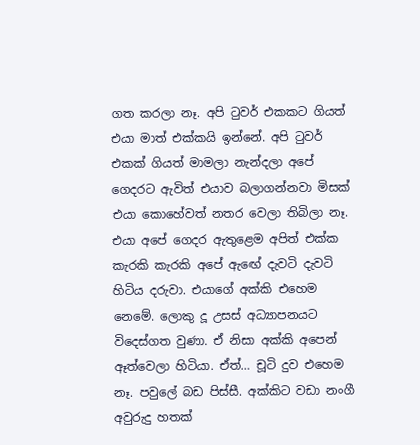ගත කරලා නෑ. අපි ටුවර් එකකට ගියත් එයා මාත් එක්කයි ඉන්නේ. අපි ටුවර් එකක් ගියත් මාමලා නැන්දලා අපේ ගෙදරට ඇවිත් එයාව බලාගන්නවා මිසක් එයා කොහේවත් නතර වෙලා තිබිලා නෑ. එයා අපේ ගෙදර ඇතුළෙම අපිත් එක්ක කැරකි කැරකි අපේ ඇඟේ දැවටි දැවටි හිටිය දරුවා. එයාගේ අක්කි එහෙම නෙමේ. ලොකු දූ උසස් අධ්‍යාපනයට විදෙස්ගත වුණා. ඒ නිසා අක්කි අපෙන් ඈත්වෙලා හිටියා. ඒත්… චූටි දුව එහෙම නෑ. පවුලේ බඩ පිස්සී. අක්කිට වඩා නංගී අවුරුදු හතක්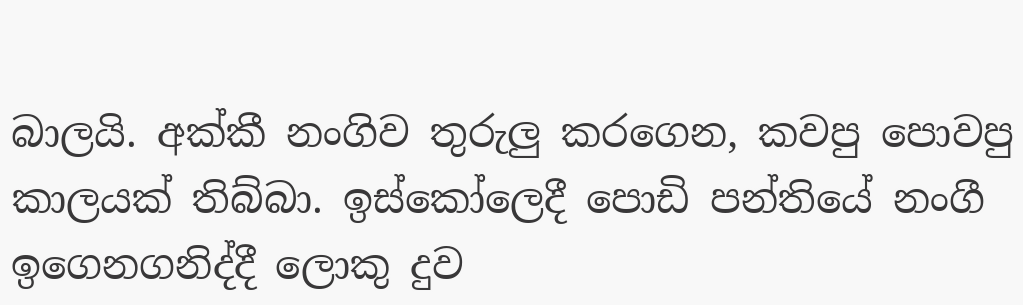බාලයි. අක්කී නංගිව තුරුලු කරගෙන, කවපු පොවපු කාලයක් තිබ්බා. ඉස්කෝලෙදී පොඩි පන්තියේ නංගී ඉගෙනගනිද්දී ලොකු දුව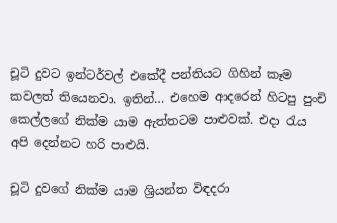චූටි දුවට ඉන්ටර්වල් එකේදී පන්තියට ගිහින් කෑම කවලත් තියෙනවා. ඉතින්… එහෙම ආදරෙන් හිටපු පුංචි කෙල්ලගේ නික්ම යාම ඇත්තටම පාළුවක්. එදා රැය අපි දෙන්නට හරි පාළුයි.

චූටි දුවගේ නික්ම යාම ශ්‍රියන්ත විඳදරා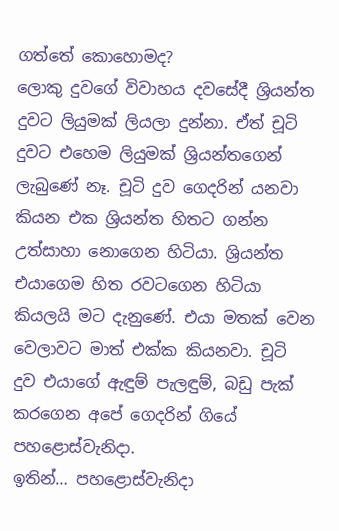ගත්තේ කොහොමද?
ලොකු දුවගේ විවාහය දවසේදී ශ්‍රියන්ත දුවට ලියුමක් ලියලා දුන්නා. ඒත් චූටි දුවට එහෙම ලියුමක් ශ්‍රියන්තගෙන් ලැබුණේ නෑ. චූටි දුව ගෙදරින් යනවා කියන එක ශ්‍රියන්ත හිතට ගන්න උත්සාහා නොගෙන හිටියා. ශ්‍රියන්ත එයාගෙම හිත රවටගෙන හිටියා කියලයි මට දැනුණේ. එයා මතක් වෙන වෙලාවට මාත් එක්ක කියනවා. චූටි දුව එයාගේ ඇඳුම් පැලඳුම්, බඩු පැක් කරගෙන අපේ ගෙදරින් ගියේ පහළොස්වැනිදා.
ඉතින්… පහළොස්වැනිදා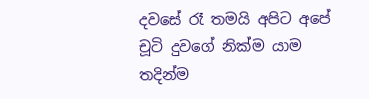දවසේ රෑ තමයි අපිට අපේ චූටි දුවගේ නික්ම යාම තදින්ම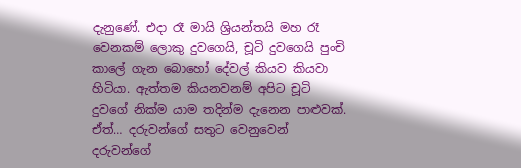දැනුණේ. එදා රෑ මායි ශ්‍රියන්තයි මහ රෑ වෙනකම් ලොකු දුවගෙයි, චූටි දුවගෙයි පුංචි කාලේ ගැන බොහෝ දේවල් කියව කියවා හිටියා. ඇත්තම කියනවනම් අපිට චූටි දුවගේ නික්ම යාම තදින්ම දැනෙන පාළුවක්. ඒත්… දරුවන්ගේ සතුට වෙනුවෙන් දරුවන්ගේ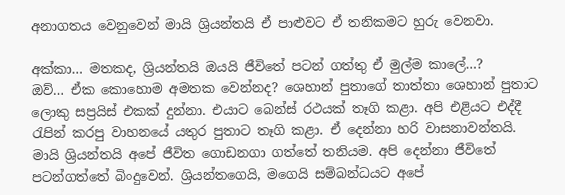අනාගතය වෙනුවෙන් මායි ශ්‍රියන්තයි ඒ පාළුවට ඒ තනිකමට හුරු වෙනවා.

අක්කා… මතකද, ශ්‍රියන්තයි ඔයයි ජීවිතේ පටන් ගත්තු ඒ මුල්ම කාලේ…?
ඔව්… ඒක කොහොම අමතක වෙන්නද? ශෙහාන් පුතාගේ තාත්තා ශෙහාන් පුතාට ලොකු සප්‍රයිස් එකක් දුන්නා. එයාට බෙන්ස් රථයක් තෑගි කළා. අපි එළියට එද්දී රැපින් කරපු වාහනයේ යතුර පුතාට තෑගි කළා. ඒ දෙන්නා හරි වාසනාවන්තයි. මායි ශ්‍රියන්තයි අපේ ජීවිත ගොඩනගා ගත්තේ තනියම. අපි දෙන්නා ජීවිතේ පටන්ගත්තේ බිංදුවෙන්. ශ්‍රියන්තගෙයි, මගෙයි සම්බන්ධයට අපේ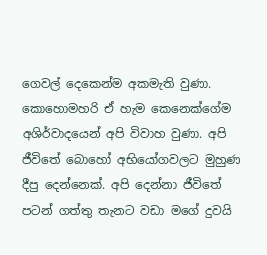ගෙවල් දෙකෙන්ම අකමැති වුණා. කොහොමහරි ඒ හැම කෙනෙක්ගේම අශිර්වාදයෙන් අපි විවාහ වුණා. අපි ජීවිතේ බොහෝ අභියෝගවලට මුහුණ දීපු දෙන්නෙක්. අපි දෙන්නා ජීවිතේ පටන් ගත්තු තැනට වඩා මගේ දුවයි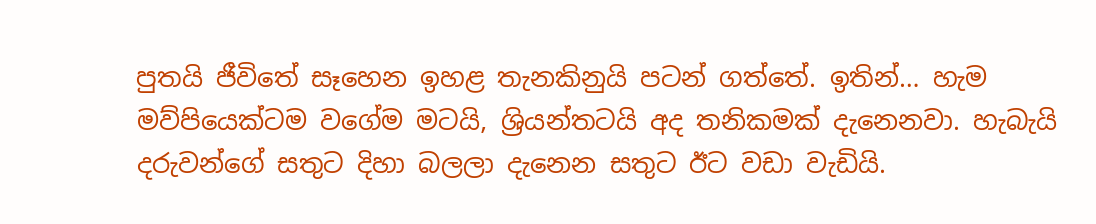පුතයි ජීවිතේ සෑහෙන ඉහළ තැනකිනුයි පටන් ගත්තේ. ඉතින්… හැම මව්පියෙක්ටම වගේම මටයි, ශ්‍රියන්තටයි අද තනිකමක් දැනෙනවා. හැබැයි දරුවන්ගේ සතුට දිහා බලලා දැනෙන සතුට ඊට වඩා වැඩියි.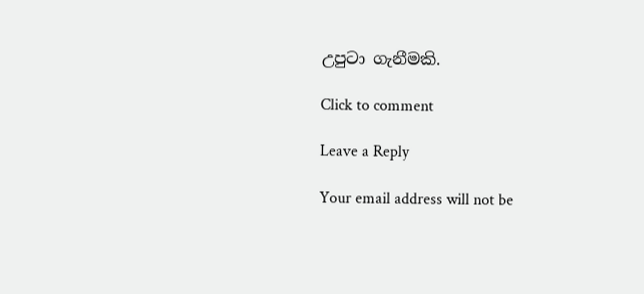උපුටා ගැනීමකි.

Click to comment

Leave a Reply

Your email address will not be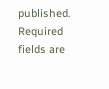published. Required fields are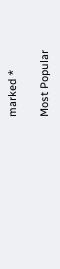marked *

Most Popular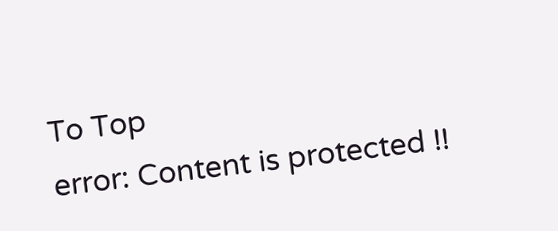To Top
error: Content is protected !!